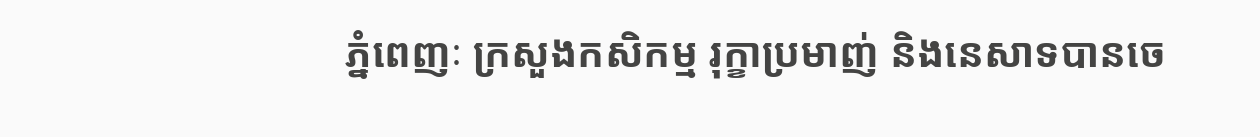ភ្នំពេញៈ ក្រសួងកសិកម្ម រុក្ខាប្រមាញ់ និងនេសាទបានចេ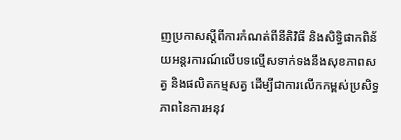ញប្រកាសស្ដីពីការកំណត់ពីនីតិវិធី និងសិទ្ធិផាកពិន័យអន្តរការណ៍លើបទល្មើសទាក់ទងនឹងសុខភាពសត្វ និងផលិតកម្មសត្វ ដើម្បីជាការលើកកម្ពស់ប្រសិទ្ធភាពនៃការអនុវ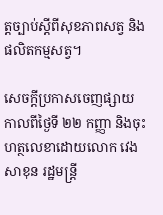ត្តច្បាប់ស្ដីពីសុខភាពសត្វ និងផលិតកម្មសត្វ។

សេចក្ដីប្រកាសចេញផ្សាយកាលពីថ្ងៃទី ២២ កញ្ញា និងចុះហត្ថលេខាដោយលោក វេង សាខុន រដ្ឋមន្ត្រី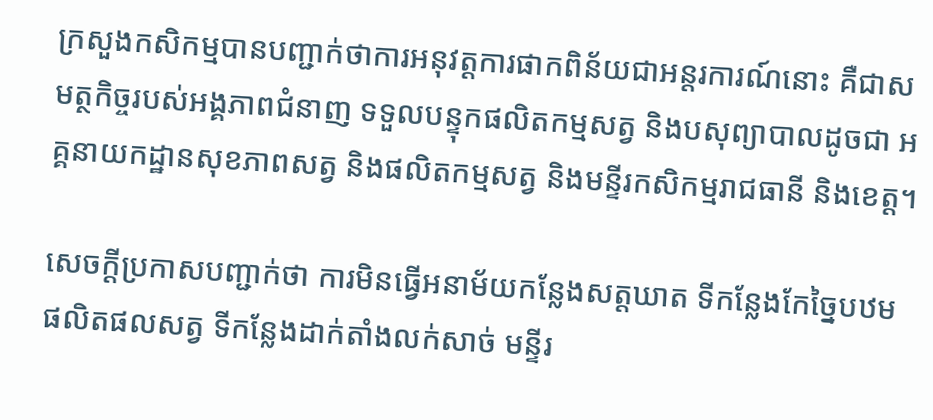ក្រសួងកសិកម្មបានបញ្ជាក់ថាការអនុវត្តការផាកពិន័យជាអន្តរការណ៍នោះ គឺជាសមត្ថកិច្ចរបស់អង្គភាពជំនាញ ទទួលបន្ទុកផលិតកម្មសត្វ និងបសុព្យាបាលដូចជា អគ្គនាយកដ្ឋានសុខភាពសត្វ និងផលិតកម្មសត្វ និងមន្ទីរកសិកម្មរាជធានី និងខេត្ត។

សេចក្ដីប្រកាសបញ្ជាក់ថា ការមិនធ្វើអនាម័យកន្លែងសត្តឃាត ទីកន្លែងកែច្នៃបឋមផលិតផលសត្វ ទីកន្លែងដាក់តាំងលក់សាច់ មន្ទីរ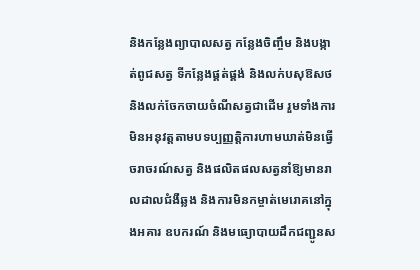និងកន្លែងព្យាបាលសត្វ កន្លែងចិញ្ចឹម និងបង្កាត់ពូជសត្វ ទីកន្លែងផ្គត់ផ្គង់ និងលក់បសុឱសថ និងលក់ចែកចាយចំណីសត្វជាដើម រួមទាំងការមិនអនុវត្តតាមបទប្បញ្ញត្តិការហាមឃាត់មិនធ្វើចរាចរណ៍សត្វ និងផលិតផលសត្វនាំឱ្យមានរាលដាលជំងឺឆ្លង និងការមិនកម្ចាត់មេរោគនៅក្នុងអគារ ឧបករណ៍ និងមធ្យោបាយដឹកជញ្ជូនស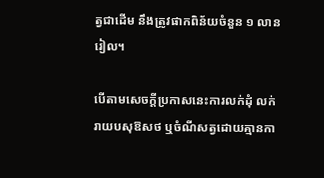ត្វជាដើម នឹងត្រូវផាកពិន័យចំនួន ១ លានរៀល។

បើតាមសេចក្ដីប្រកាសនេះការលក់ដុំ លក់រាយបសុឱសថ ឬចំណីសត្វដោយគ្មានកា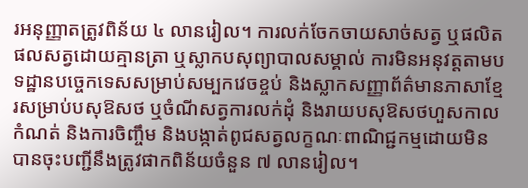រអនុញ្ញាតត្រូវពិន័យ ៤ លានរៀល។ ការលក់ចែកចាយសាច់សត្វ ឬផលិតផលសត្វដោយគ្មានត្រា ឬស្លាកបសុព្យាបាលសម្គាល់ ការមិនអនុវត្តតាមបទដ្ឋានបច្ចេកទេសសម្រាប់សម្បកវេចខ្ចប់ និងស្លាកសញ្ញាព័ត៌មានភាសាខ្មែរសម្រាប់បសុឱសថ ឬចំណីសត្វការលក់ដុំ និងរាយបសុឱសថហួសកាលកំណត់ និងការចិញ្ចឹម និងបង្កាត់ពូជសត្វលក្ខណៈពាណិជ្ជកម្មដោយមិនបានចុះបញ្ជីនឹងត្រូវផាកពិន័យចំនួន ៧ លានរៀល។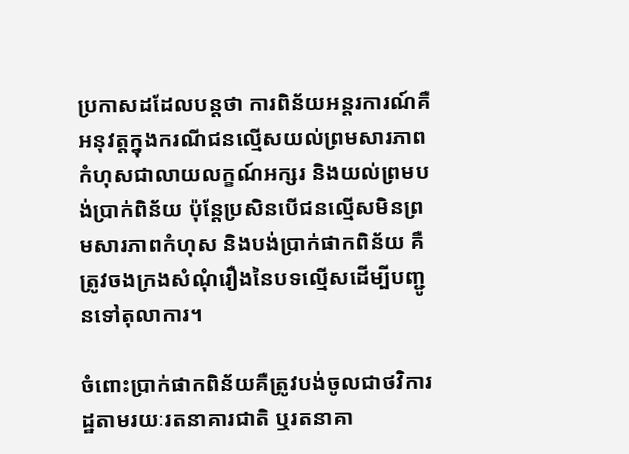ប្រកាសដដែលបន្តថា ការពិន័យអន្តរការណ៍គឺអនុវត្តក្នុងករណីជនល្មើសយល់ព្រមសារភាពកំហុសជាលាយលក្ខណ៍អក្សរ និងយល់ព្រមបង់ប្រាក់ពិន័យ ប៉ុន្តែប្រសិនបើជនល្មើសមិនព្រមសារភាពកំហុស និងបង់ប្រាក់ផាកពិន័យ គឺត្រូវចងក្រងសំណុំរឿងនៃបទល្មើសដើម្បីបញ្ជូនទៅតុលាការ។

ចំពោះប្រាក់ផាកពិន័យគឺត្រូវបង់ចូលជាថវិការដ្ឋតាមរយៈរតនាគារជាតិ ឬរតនាគា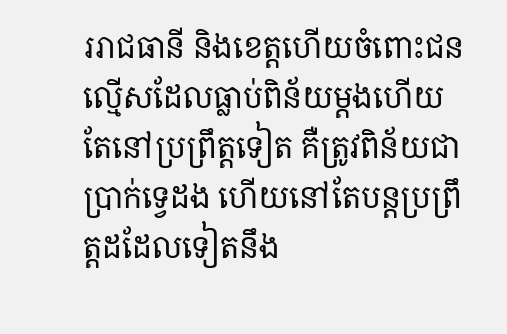ររាជធានី និងខេត្តហើយចំពោះជនល្មើសដែលធ្លាប់ពិន័យម្ដងហើយ តែនៅប្រព្រឹត្តទៀត គឺត្រូវពិន័យជាប្រាក់ទ្វេដង ហើយនៅតែបន្តប្រព្រឹត្តដដែលទៀតនឹង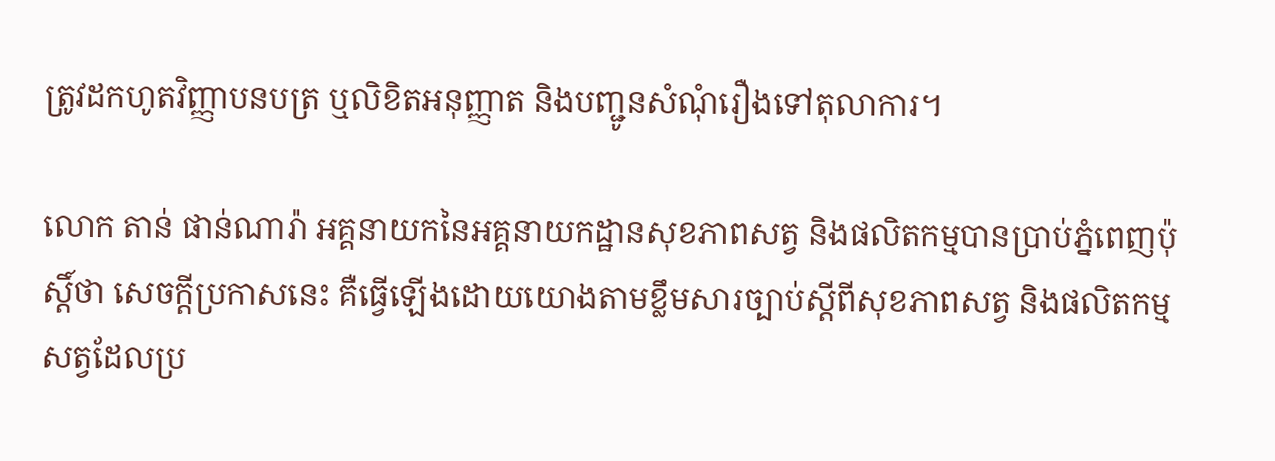ត្រូវដកហូតវិញ្ញាបនបត្រ ឬលិខិតអនុញ្ញាត និងបញ្ជូនសំណុំរឿងទៅតុលាការ។

លោក តាន់ ផាន់ណារ៉ា អគ្គនាយកនៃអគ្គនាយកដ្ឋានសុខភាពសត្វ និងផលិតកម្មបានប្រាប់ភ្នំពេញប៉ុស្ដិ៍ថា សេចក្ដីប្រកាសនេះ គឺធ្វើឡើងដោយយោងតាមខ្លឹមសារច្បាប់ស្ដីពីសុខភាពសត្វ និងផលិតកម្មសត្វដែលប្រ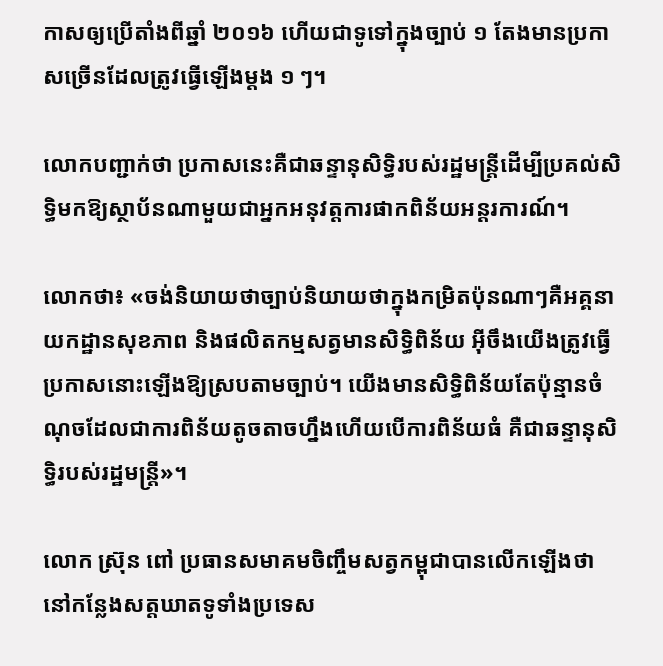កាសឲ្យប្រើតាំងពីឆ្នាំ ២០១៦ ហើយជាទូទៅក្នុងច្បាប់ ១ តែងមានប្រកាសច្រើនដែលត្រូវធ្វើឡើងម្ដង ១ ៗ។

លោកបញ្ជាក់ថា ប្រកាសនេះគឺជាឆន្ទានុសិទ្ធិរបស់រដ្ឋមន្ត្រីដើម្បីប្រគល់សិទ្ធិមកឱ្យស្ថាប័នណាមួយជាអ្នកអនុវត្តការផាកពិន័យអន្តរការណ៍។

លោកថា៖ «ចង់និយាយថាច្បាប់និយាយថាក្នុងកម្រិតប៉ុនណាៗគឺអគ្គនាយកដ្ឋានសុខភាព និងផលិតកម្មសត្វមានសិទ្ធិពិន័យ អ៊ីចឹងយើងត្រូវធ្វើប្រកាសនោះឡើងឱ្យស្របតាមច្បាប់។ យើងមានសិទ្ធិពិន័យតែប៉ុន្មានចំណុចដែលជាការពិន័យតូចតាចហ្នឹងហើយបើការពិន័យធំ គឺជាឆន្ទានុសិទ្ធិរបស់រដ្ឋមន្ត្រី»។

លោក ស្រ៊ុន ពៅ ប្រធានសមាគមចិញ្ចឹមសត្វកម្ពុជាបានលើកឡើងថា នៅកន្លែងសត្តឃាតទូទាំងប្រទេស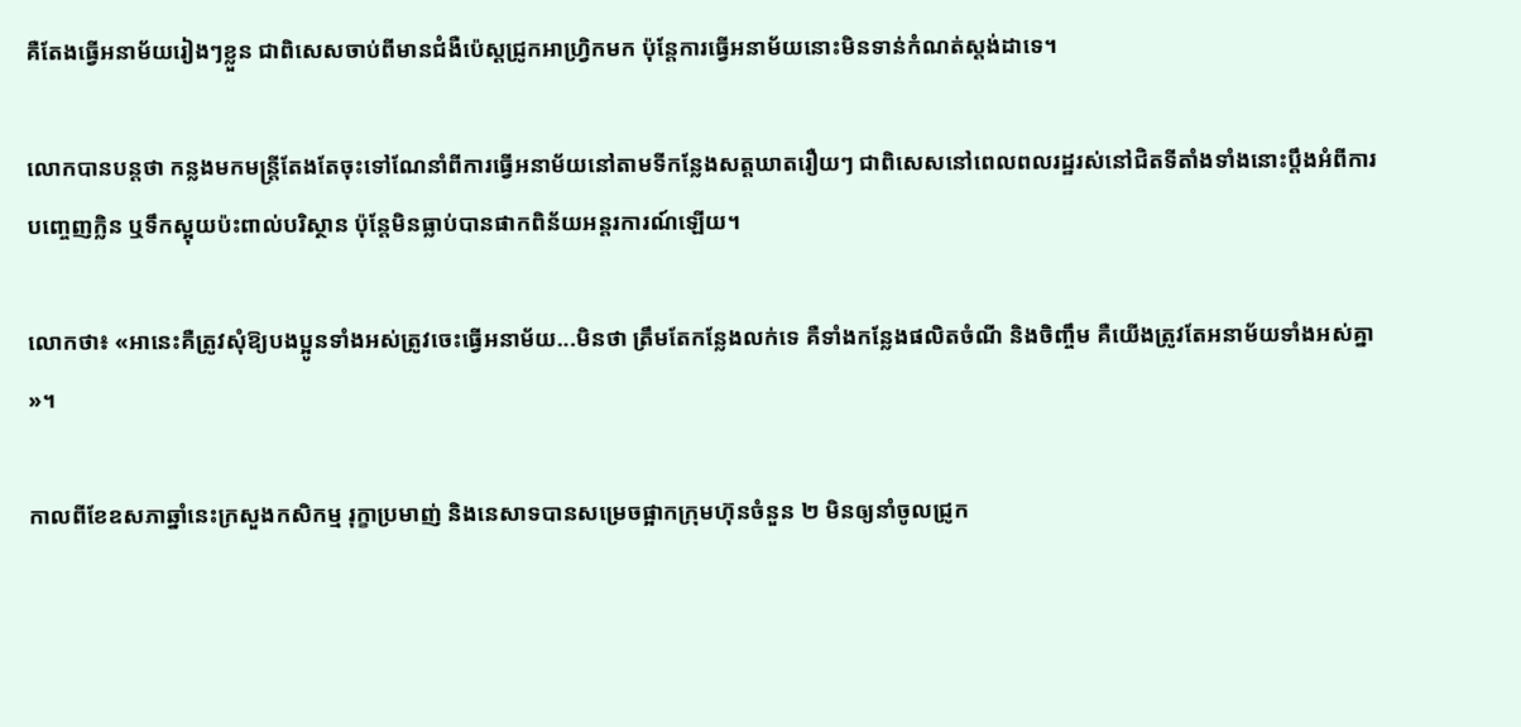គឺតែងធ្វើអនាម័យរៀងៗខ្លួន ជាពិសេសចាប់ពីមានជំងឺប៉េស្ដជ្រូកអាហ្វ្រិកមក ប៉ុន្តែការធ្វើអនាម័យនោះមិនទាន់កំណត់ស្ដង់ដាទេ។

លោកបានបន្តថា កន្លងមកមន្ត្រីតែងតែចុះទៅណែនាំពីការធ្វើអនាម័យនៅតាមទីកន្លែងសត្ដឃាតរឿយៗ ជាពិសេសនៅពេលពលរដ្ឋរស់នៅជិតទីតាំងទាំងនោះប្ដឹងអំពីការបញ្ចេញក្លិន ឬទឹកស្អុយប៉ះពាល់បរិស្ថាន ប៉ុន្តែមិនធ្លាប់បានផាកពិន័យអន្តរការណ៍ឡើយ។

លោកថា៖ «អានេះគឺត្រូវសុំឱ្យបងប្អូនទាំងអស់ត្រូវចេះធ្វើអនាម័យ...មិនថា ត្រឹមតែកន្លែងលក់ទេ គឺទាំងកន្លែងផលិតចំណី និងចិញ្ចឹម គឺយើងត្រូវតែអនាម័យទាំងអស់គ្នា»។

កាលពីខែឧសភាឆ្នាំនេះក្រសួងកសិកម្ម រុក្ខាប្រមាញ់ និងនេសាទបានសម្រេចផ្អាកក្រុមហ៊ុនចំនួន ២ មិនឲ្យនាំចូលជ្រូក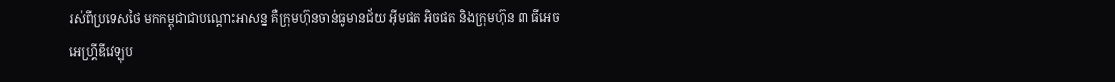រស់ពីប្រទេសថៃ មកកម្ពុជាជាបណ្ដោះអាសន្ន គឺក្រុមហ៊ុនចាន់ធូមានជ័យ អ៊ីមផត អិចផត និងក្រុមហ៊ុន ៣ ធីអេចអេហ្គ្រីឌីវេឡុប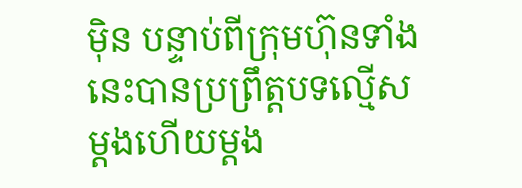ម៉ិន បន្ទាប់ពីក្រុមហ៊ុនទាំងនេះបានប្រព្រឹត្តបទល្មើសម្ដងហើយម្ដង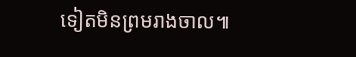ទៀតមិនព្រមរាងចាល៕